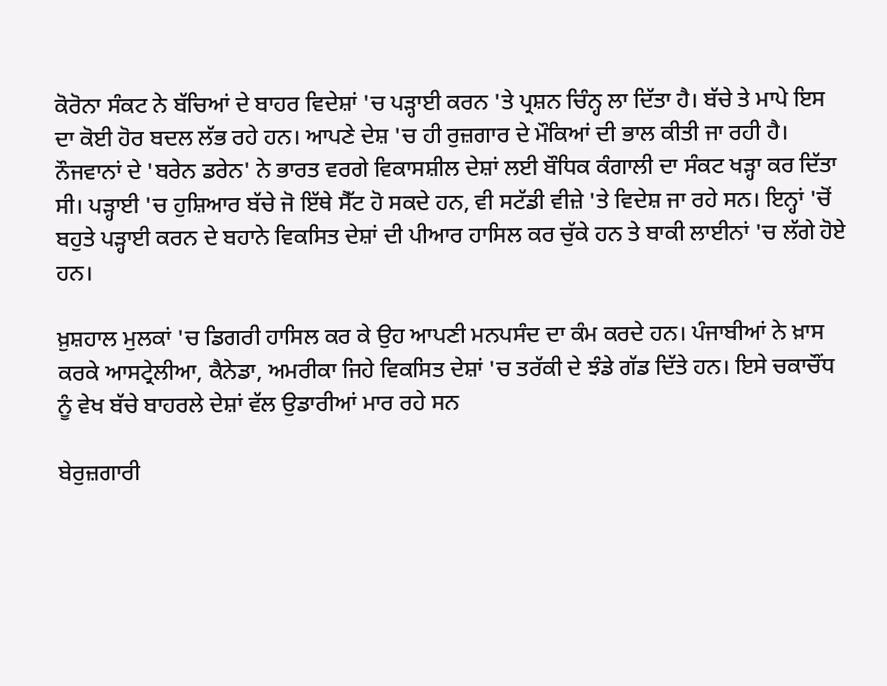ਕੋਰੋਨਾ ਸੰਕਟ ਨੇ ਬੱਚਿਆਂ ਦੇ ਬਾਹਰ ਵਿਦੇਸ਼ਾਂ 'ਚ ਪੜ੍ਹਾਈ ਕਰਨ 'ਤੇ ਪ੍ਰਸ਼ਨ ਚਿੰਨ੍ਹ ਲਾ ਦਿੱਤਾ ਹੈ। ਬੱਚੇ ਤੇ ਮਾਪੇ ਇਸ ਦਾ ਕੋਈ ਹੋਰ ਬਦਲ ਲੱਭ ਰਹੇ ਹਨ। ਆਪਣੇ ਦੇਸ਼ 'ਚ ਹੀ ਰੁਜ਼ਗਾਰ ਦੇ ਮੌਕਿਆਂ ਦੀ ਭਾਲ ਕੀਤੀ ਜਾ ਰਹੀ ਹੈ। ਨੌਜਵਾਨਾਂ ਦੇ 'ਬਰੇਨ ਡਰੇਨ' ਨੇ ਭਾਰਤ ਵਰਗੇ ਵਿਕਾਸਸ਼ੀਲ ਦੇਸ਼ਾਂ ਲਈ ਬੌਧਿਕ ਕੰਗਾਲੀ ਦਾ ਸੰਕਟ ਖੜ੍ਹਾ ਕਰ ਦਿੱਤਾ ਸੀ। ਪੜ੍ਹਾਈ 'ਚ ਹੁਸ਼ਿਆਰ ਬੱਚੇ ਜੋ ਇੱਥੇ ਸੈੱਟ ਹੋ ਸਕਦੇ ਹਨ, ਵੀ ਸਟੱਡੀ ਵੀਜ਼ੇ 'ਤੇ ਵਿਦੇਸ਼ ਜਾ ਰਹੇ ਸਨ। ਇਨ੍ਹਾਂ 'ਚੋਂ ਬਹੁਤੇ ਪੜ੍ਹਾਈ ਕਰਨ ਦੇ ਬਹਾਨੇ ਵਿਕਸਿਤ ਦੇਸ਼ਾਂ ਦੀ ਪੀਆਰ ਹਾਸਿਲ ਕਰ ਚੁੱਕੇ ਹਨ ਤੇ ਬਾਕੀ ਲਾਈਨਾਂ 'ਚ ਲੱਗੇ ਹੋਏ ਹਨ।

ਖ਼ੁਸ਼ਹਾਲ ਮੁਲਕਾਂ 'ਚ ਡਿਗਰੀ ਹਾਸਿਲ ਕਰ ਕੇ ਉਹ ਆਪਣੀ ਮਨਪਸੰਦ ਦਾ ਕੰਮ ਕਰਦੇ ਹਨ। ਪੰਜਾਬੀਆਂ ਨੇ ਖ਼ਾਸ ਕਰਕੇ ਆਸਟ੍ਰੇਲੀਆ, ਕੈਨੇਡਾ, ਅਮਰੀਕਾ ਜਿਹੇ ਵਿਕਸਿਤ ਦੇਸ਼ਾਂ 'ਚ ਤਰੱਕੀ ਦੇ ਝੰਡੇ ਗੱਡ ਦਿੱਤੇ ਹਨ। ਇਸੇ ਚਕਾਚੌਂਧ ਨੂੰ ਵੇਖ ਬੱਚੇ ਬਾਹਰਲੇ ਦੇਸ਼ਾਂ ਵੱਲ ਉਡਾਰੀਆਂ ਮਾਰ ਰਹੇ ਸਨ

ਬੇਰੁਜ਼ਗਾਰੀ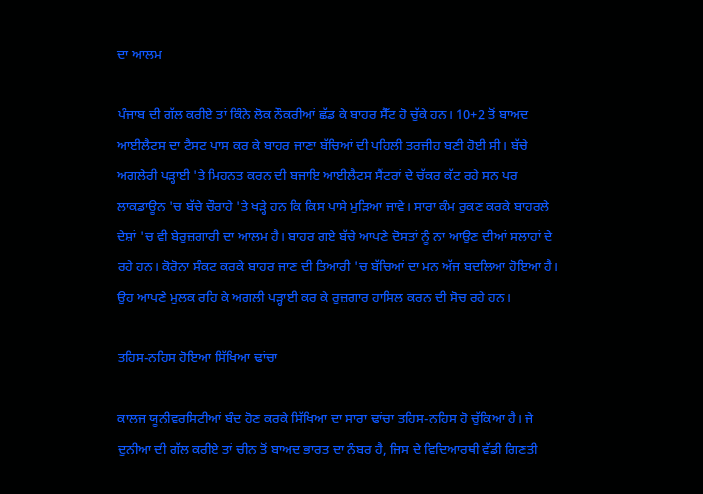ਦਾ ਆਲਮ

ਪੰਜਾਬ ਦੀ ਗੱਲ ਕਰੀਏ ਤਾਂ ਕਿੰਨੇ ਲੋਕ ਨੌਕਰੀਆਂ ਛੱਡ ਕੇ ਬਾਹਰ ਸੈੱਟ ਹੋ ਚੁੱਕੇ ਹਨ। 10+2 ਤੋਂ ਬਾਅਦ ਆਈਲੈਟਸ ਦਾ ਟੈਸਟ ਪਾਸ ਕਰ ਕੇ ਬਾਹਰ ਜਾਣਾ ਬੱਚਿਆਂ ਦੀ ਪਹਿਲੀ ਤਰਜੀਹ ਬਣੀ ਹੋਈ ਸੀ। ਬੱਚੇ ਅਗਲੇਰੀ ਪੜ੍ਹਾਈ 'ਤੇ ਮਿਹਨਤ ਕਰਨ ਦੀ ਬਜਾਇ ਆਈਲੈਟਸ ਸੈਂਟਰਾਂ ਦੇ ਚੱਕਰ ਕੱਟ ਰਹੇ ਸਨ ਪਰ ਲਾਕਡਾਊਨ 'ਚ ਬੱਚੇ ਚੌਰਾਹੇ 'ਤੇ ਖੜ੍ਹੇ ਹਨ ਕਿ ਕਿਸ ਪਾਸੇ ਮੁੜਿਆ ਜਾਵੇ। ਸਾਰਾ ਕੰਮ ਰੁਕਣ ਕਰਕੇ ਬਾਹਰਲੇ ਦੇਸ਼ਾਂ 'ਚ ਵੀ ਬੇਰੁਜ਼ਗਾਰੀ ਦਾ ਆਲਮ ਹੈ। ਬਾਹਰ ਗਏ ਬੱਚੇ ਆਪਣੇ ਦੋਸਤਾਂ ਨੂੰ ਨਾ ਆਉਣ ਦੀਆਂ ਸਲਾਹਾਂ ਦੇ ਰਹੇ ਹਨ। ਕੋਰੋਨਾ ਸੰਕਟ ਕਰਕੇ ਬਾਹਰ ਜਾਣ ਦੀ ਤਿਆਰੀ 'ਚ ਬੱਚਿਆਂ ਦਾ ਮਨ ਅੱਜ ਬਦਲਿਆ ਹੋਇਆ ਹੈ। ਉਹ ਆਪਣੇ ਮੁਲਕ ਰਹਿ ਕੇ ਅਗਲੀ ਪੜ੍ਹਾਈ ਕਰ ਕੇ ਰੁਜ਼ਗਾਰ ਹਾਸਿਲ ਕਰਨ ਦੀ ਸੋਚ ਰਹੇ ਹਨ।

ਤਹਿਸ-ਨਹਿਸ ਹੋਇਆ ਸਿੱਖਿਆ ਢਾਂਚਾ

ਕਾਲਜ ਯੂਨੀਵਰਸਿਟੀਆਂ ਬੰਦ ਹੋਣ ਕਰਕੇ ਸਿੱਖਿਆ ਦਾ ਸਾਰਾ ਢਾਂਚਾ ਤਹਿਸ-ਨਹਿਸ ਹੋ ਚੁੱਕਿਆ ਹੈ। ਜੇ ਦੁਨੀਆ ਦੀ ਗੱਲ ਕਰੀਏ ਤਾਂ ਚੀਨ ਤੋਂ ਬਾਅਦ ਭਾਰਤ ਦਾ ਨੰਬਰ ਹੈ, ਜਿਸ ਦੇ ਵਿਦਿਆਰਥੀ ਵੱਡੀ ਗਿਣਤੀ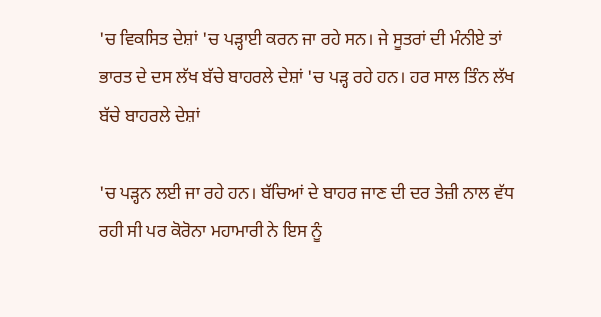'ਚ ਵਿਕਸਿਤ ਦੇਸ਼ਾਂ 'ਚ ਪੜ੍ਹਾਈ ਕਰਨ ਜਾ ਰਹੇ ਸਨ। ਜੇ ਸੂਤਰਾਂ ਦੀ ਮੰਨੀਏ ਤਾਂ ਭਾਰਤ ਦੇ ਦਸ ਲੱਖ ਬੱਚੇ ਬਾਹਰਲੇ ਦੇਸ਼ਾਂ 'ਚ ਪੜ੍ਹ ਰਹੇ ਹਨ। ਹਰ ਸਾਲ ਤਿੰਨ ਲੱਖ ਬੱਚੇ ਬਾਹਰਲੇ ਦੇਸ਼ਾਂ

'ਚ ਪੜ੍ਹਨ ਲਈ ਜਾ ਰਹੇ ਹਨ। ਬੱਚਿਆਂ ਦੇ ਬਾਹਰ ਜਾਣ ਦੀ ਦਰ ਤੇਜ਼ੀ ਨਾਲ ਵੱਧ ਰਹੀ ਸੀ ਪਰ ਕੋਰੋਨਾ ਮਹਾਮਾਰੀ ਨੇ ਇਸ ਨੂੰ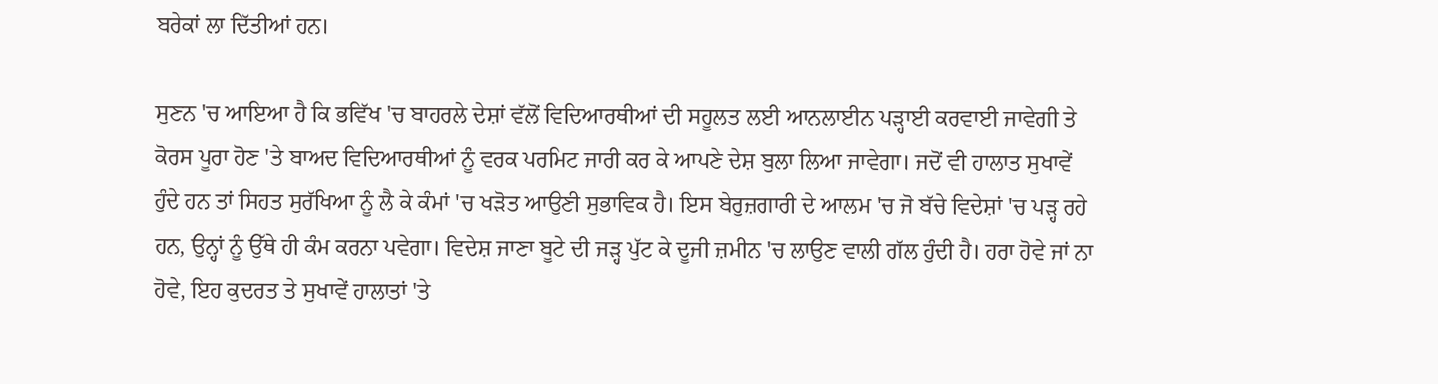ਬਰੇਕਾਂ ਲਾ ਦਿੱਤੀਆਂ ਹਨ।

ਸੁਣਨ 'ਚ ਆਇਆ ਹੈ ਕਿ ਭਵਿੱਖ 'ਚ ਬਾਹਰਲੇ ਦੇਸ਼ਾਂ ਵੱਲੋਂ ਵਿਦਿਆਰਥੀਆਂ ਦੀ ਸਹੂਲਤ ਲਈ ਆਨਲਾਈਨ ਪੜ੍ਹਾਈ ਕਰਵਾਈ ਜਾਵੇਗੀ ਤੇ ਕੋਰਸ ਪੂਰਾ ਹੋਣ 'ਤੇ ਬਾਅਦ ਵਿਦਿਆਰਥੀਆਂ ਨੂੰ ਵਰਕ ਪਰਮਿਟ ਜਾਰੀ ਕਰ ਕੇ ਆਪਣੇ ਦੇਸ਼ ਬੁਲਾ ਲਿਆ ਜਾਵੇਗਾ। ਜਦੋਂ ਵੀ ਹਾਲਾਤ ਸੁਖਾਵੇਂ ਹੁੰਦੇ ਹਨ ਤਾਂ ਸਿਹਤ ਸੁਰੱਖਿਆ ਨੂੰ ਲੈ ਕੇ ਕੰਮਾਂ 'ਚ ਖੜੋਤ ਆਉਣੀ ਸੁਭਾਵਿਕ ਹੈ। ਇਸ ਬੇਰੁਜ਼ਗਾਰੀ ਦੇ ਆਲਮ 'ਚ ਜੋ ਬੱਚੇ ਵਿਦੇਸ਼ਾਂ 'ਚ ਪੜ੍ਹ ਰਹੇ ਹਨ, ਉਨ੍ਹਾਂ ਨੂੰ ਉੱਥੇ ਹੀ ਕੰਮ ਕਰਨਾ ਪਵੇਗਾ। ਵਿਦੇਸ਼ ਜਾਣਾ ਬੂਟੇ ਦੀ ਜੜ੍ਹ ਪੁੱਟ ਕੇ ਦੂਜੀ ਜ਼ਮੀਨ 'ਚ ਲਾਉਣ ਵਾਲੀ ਗੱਲ ਹੁੰਦੀ ਹੈ। ਹਰਾ ਹੋਵੇ ਜਾਂ ਨਾ ਹੋਵੇ, ਇਹ ਕੁਦਰਤ ਤੇ ਸੁਖਾਵੇਂ ਹਾਲਾਤਾਂ 'ਤੇ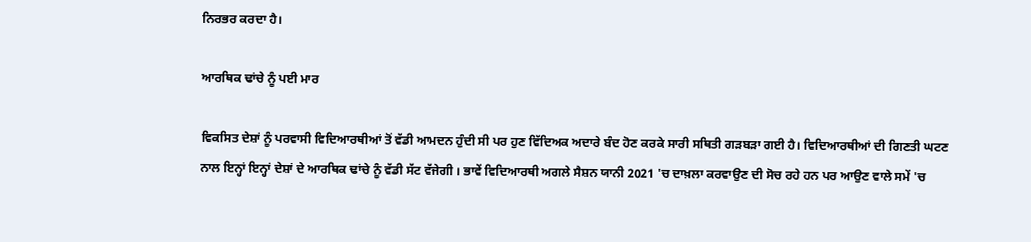ਨਿਰਭਰ ਕਰਦਾ ਹੈ।

ਆਰਥਿਕ ਢਾਂਚੇ ਨੂੰ ਪਈ ਮਾਰ

ਵਿਕਸਿਤ ਦੇਸ਼ਾਂ ਨੂੰ ਪਰਵਾਸੀ ਵਿਦਿਆਰਥੀਆਂ ਤੋਂ ਵੱਡੀ ਆਮਦਨ ਹੁੰਦੀ ਸੀ ਪਰ ਹੁਣ ਵਿੱਦਿਅਕ ਅਦਾਰੇ ਬੰਦ ਹੋਣ ਕਰਕੇ ਸਾਰੀ ਸਥਿਤੀ ਗੜਬੜਾ ਗਈ ਹੈ। ਵਿਦਿਆਰਥੀਆਂ ਦੀ ਗਿਣਤੀ ਘਟਣ ਨਾਲ ਇਨ੍ਹਾਂ ਇਨ੍ਹਾਂ ਦੇਸ਼ਾਂ ਦੇ ਆਰਥਿਕ ਢਾਂਚੇ ਨੂੰ ਵੱਡੀ ਸੱਟ ਵੱਜੇਗੀ । ਭਾਵੇਂ ਵਿਦਿਆਰਥੀ ਅਗਲੇ ਸੈਸ਼ਨ ਯਾਨੀ 2021 'ਚ ਦਾਖ਼ਲਾ ਕਰਵਾਉਣ ਦੀ ਸੋਚ ਰਹੇ ਹਨ ਪਰ ਆਉਣ ਵਾਲੇ ਸਮੇਂ 'ਚ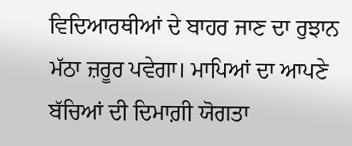ਵਿਦਿਆਰਥੀਆਂ ਦੇ ਬਾਹਰ ਜਾਣ ਦਾ ਰੁਝਾਨ ਮੱਠਾ ਜ਼ਰੂਰ ਪਵੇਗਾ। ਮਾਪਿਆਂ ਦਾ ਆਪਣੇ ਬੱਚਿਆਂ ਦੀ ਦਿਮਾਗ਼ੀ ਯੋਗਤਾ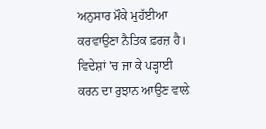ਅਨੁਸਾਰ ਮੌਕੇ ਮੁਹੱਈਆ ਕਰਵਾਉਣਾ ਨੈਤਿਕ ਫ਼ਰਜ਼ ਹੈ। ਵਿਦੇਸ਼ਾਂ 'ਚ ਜਾ ਕੇ ਪੜ੍ਹਾਈ ਕਰਨ ਦਾ ਰੁਝਾਨ ਆਉਣ ਵਾਲੇ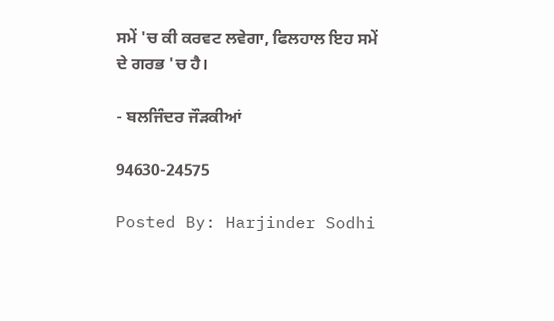ਸਮੇਂ 'ਚ ਕੀ ਕਰਵਟ ਲਵੇਗਾ, ਫਿਲਹਾਲ ਇਹ ਸਮੇਂ ਦੇ ਗਰਭ 'ਚ ਹੈ।

- ਬਲਜਿੰਦਰ ਜੌੜਕੀਆਂ

94630-24575

Posted By: Harjinder Sodhi